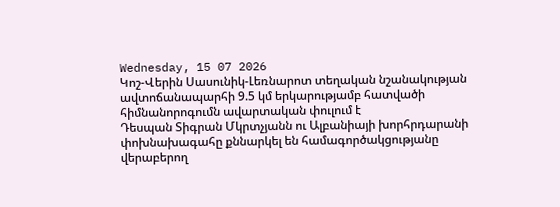Wednesday, 15 07 2026
Կոշ-Վերին Սասունիկ-Լեռնարոտ տեղական նշանակության ավտոճանապարհի 9.5 կմ երկարությամբ հատվածի հիմնանորոգումն ավարտական փուլում է
Դեսպան Տիգրան Մկրտչյանն ու Ալբանիայի խորհրդարանի փոխնախագահը քննարկել են համագործակցությանը վերաբերող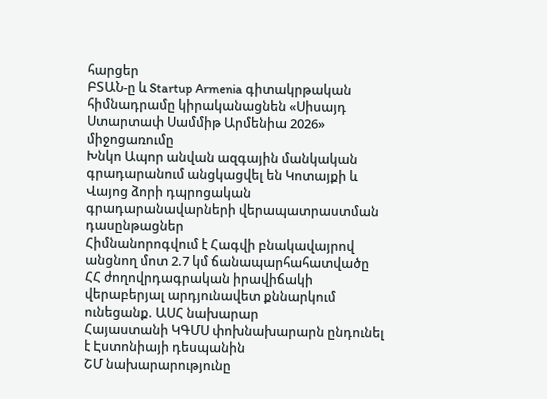հարցեր
ԲՏԱՆ-ը և Startup Armenia գիտակրթական հիմնադրամը կիրականացնեն «Սիսայդ Ստարտափ Սամմիթ Արմենիա 2026» միջոցառումը
Խնկո Ապոր անվան ազգային մանկական գրադարանում անցկացվել են Կոտայքի և Վայոց ձորի դպրոցական գրադարանավարների վերապատրաստման դասընթացներ
Հիմնանորոգվում է Հագվի բնակավայրով անցնող մոտ 2.7 կմ ճանապարհահատվածը
ՀՀ ժողովրդագրական իրավիճակի վերաբերյալ արդյունավետ քննարկում ունեցանք. ԱՍՀ նախարար
Հայաստանի ԿԳՄՍ փոխնախարարն ընդունել է Էստոնիայի դեսպանին
ՇՄ նախարարությունը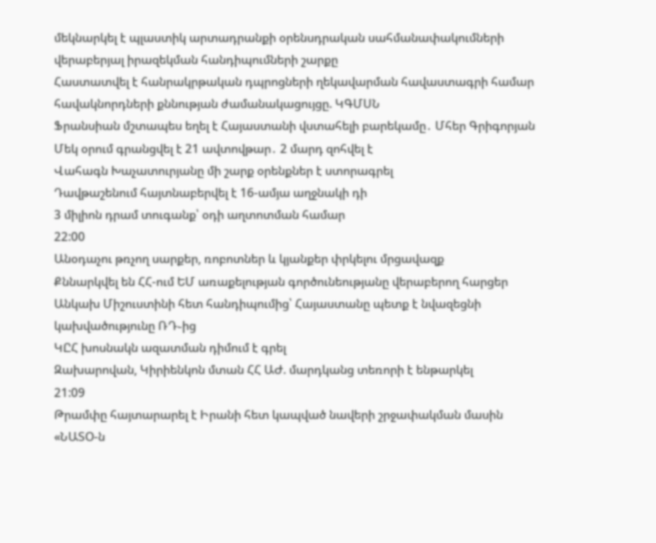մեկնարկել է պլաստիկ արտադրանքի օրենսդրական սահմանափակումների վերաբերյալ իրազեկման հանդիպումների շարքը
Հաստատվել է հանրակրթական դպրոցների ղեկավարման հավաստագրի համար հավակնորդների քննության ժամանակացույցը. ԿԳՄՍՆ
Ֆրանսիան մշտապես եղել է Հայաստանի վստահելի բարեկամը․ Մհեր Գրիգորյան
Մեկ օրում գրանցվել է 21 ավտովթար․ 2 մարդ զոհվել է
Վահագն Խաչատուրյանը մի շարք օրենքներ է ստորագրել
Դավթաշենում հայտնաբերվել է 16-ամյա աղջնակի դի
3 միլիոն դրամ տուգանք՝ օդի աղտոտման համար
22:00
Անօդաչու թռչող սարքեր, ռոբոտներ և կյանքեր փրկելու մրցավազք
Քննարկվել են ՀՀ-ում ԵՄ առաքելության գործունեությանը վերաբերող հարցեր
Անկախ Միշուստինի հետ հանդիպումից՝ Հայաստանը պետք է նվազեցնի կախվածությունը ՌԴ֊ից
ԿԸՀ խոսնակն ազատման դիմում է գրել
Զախարովան, Կիրիենկոն մտան ՀՀ ԱԺ. մարդկանց տեռորի է ենթարկել
21:09
Թրամփը հայտարարել է Իրանի հետ կապված նավերի շրջափակման մասին
«ՆԱՏՕ-ն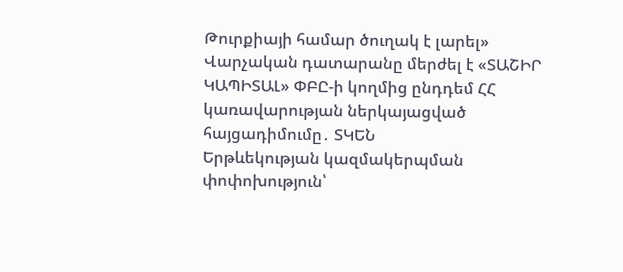Թուրքիայի համար ծուղակ է լարել»
Վարչական դատարանը մերժել է «ՏԱՇԻՐ ԿԱՊԻՏԱԼ» ՓԲԸ-ի կողմից ընդդեմ ՀՀ կառավարության ներկայացված հայցադիմումը․ ՏԿԵՆ
Երթևեկության կազմակերպման փոփոխություն՝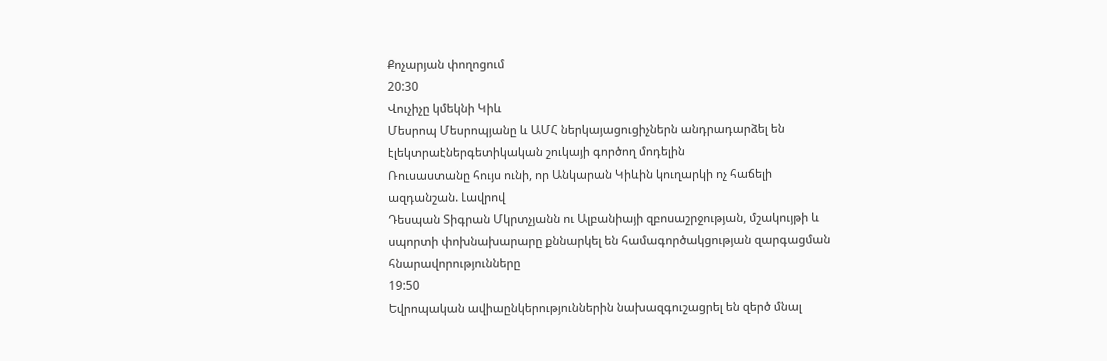Քոչարյան փողոցում
20:30
Վուչիչը կմեկնի Կիև
Մեսրոպ Մեսրոպյանը և ԱՄՀ ներկայացուցիչներն անդրադարձել են էլեկտրաէներգետիկական շուկայի գործող մոդելին
Ռուսաստանը հույս ունի, որ Անկարան Կիևին կուղարկի ոչ հաճելի ազդանշան. Լավրով
Դեսպան Տիգրան Մկրտչյանն ու Ալբանիայի զբոսաշրջության, մշակույթի և սպորտի փոխնախարարը քննարկել են համագործակցության զարգացման հնարավորությունները
19:50
Եվրոպական ավիաընկերություններին նախազգուշացրել են զերծ մնալ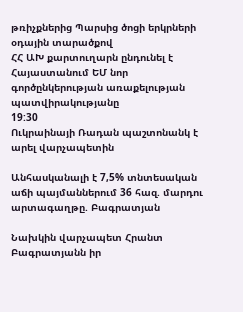թռիչքներից Պարսից ծոցի երկրների օդային տարածքով
ՀՀ ԱԽ քարտուղարն ընդունել է Հայաստանում ԵՄ նոր գործընկերության առաքելության պատվիրակությանը
19:30
Ուկրաինայի Ռադան պաշտոնանկ է արել վարչապետին

Անհասկանալի է 7,5% տնտեսական աճի պայմաններում 36 հազ. մարդու արտագաղթը. Բագրատյան

Նախկին վարչապետ Հրանտ Բագրատյանն իր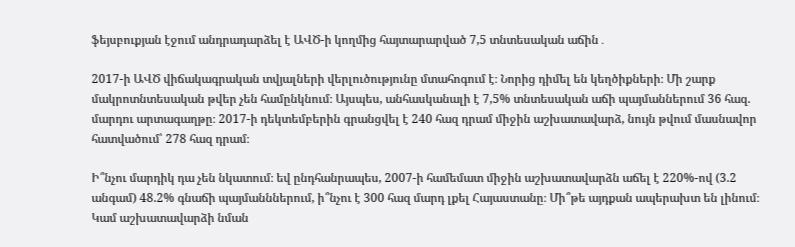ֆեյսբուքյան էջում անդրադարձել է ԱՎԾ-ի կողմից հայտարարված 7,5 տնտեսական աճին․

2017-ի ԱՎԾ վիճակագրական տվյալների վերլուծությունը մտահոգում է։ Նորից դիմել են կեղծիքների։ Մի շարք մակրոտնտեսական թվեր չեն համընկնում։ Այսպես, անհասկանալի է 7,5% տնտեսական աճի պայմաններում 36 հազ. մարդու արտագաղթը։ 2017-ի դեկտեմբերին գրանցվել է 240 հազ դրամ միջին աշխատավարձ, նույն թվում մասնավոր հատվածում՝ 278 հազ դրամ։

Ի՞նչու մարդիկ դա չեն նկատում։ եվ ընդհանրապես, 2007-ի համեմատ միջին աշխատավարձն աճել է 220%-ով (3.2 անգամ) 48.2% գնաճի պայմանններում, ի՞նչու է 300 հազ մարդ լքել Հայաստանը։ Մի՞թե այդքան ապերախտ են լինում։ Կամ աշխատավարձի նման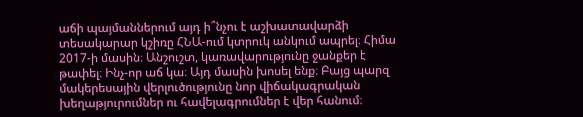աճի պայմաններում այդ ի՞նչու է աշխատավարձի տեսակարար կշիռը ՀՆԱ-ում կտրուկ անկում ապրել։ Հիմա 2017-ի մասին։ Անշուշտ, կառավարությունը ջանքեր է թափել։ Ինչ-որ աճ կա։ Այդ մասին խոսել ենք։ Բայց պարզ մակերեսային վերլուծությունը նոր վիճակագրական խեղաթյուրումներ ու հավելագրումներ է վեր հանում։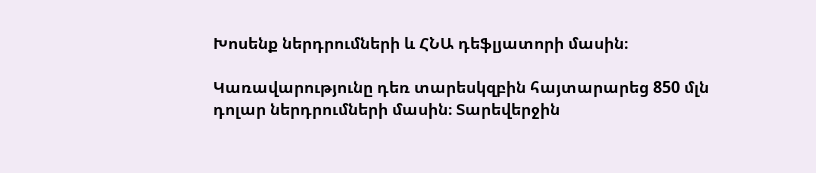Խոսենք ներդրումների և ՀՆԱ դեֆլյատորի մասին։

Կառավարությունը դեռ տարեսկզբին հայտարարեց 850 մլն դոլար ներդրումների մասին։ Տարեվերջին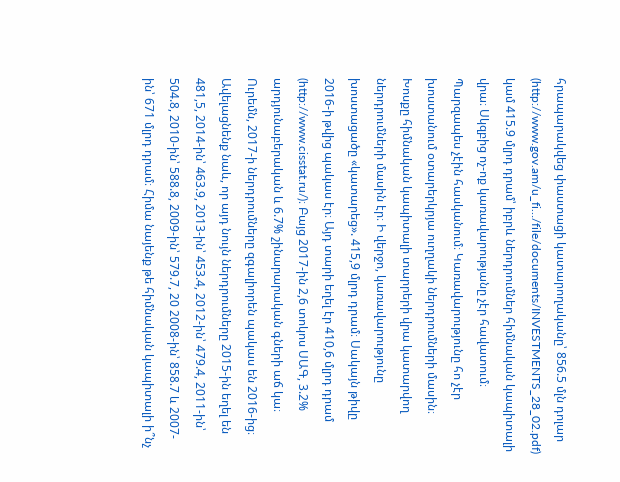հրապարակվեց փաստացի կատարողականը՝ 856.5 մլն դոլար (http://www.gov.am/u_fi…/file/documents/INVESTMENTS_28_02.pdf) կամ 415.9 մլրդ դրամ՝ իբրև ներդրումներ հիմնական կապիտալի վրա։ Սկզբից ոչ-ոք կառավարությանը չէր հավատում։ Պարզապես չէին հասկանում։ Կառավարությունը հո չէր խոստանում օտարերկրյա ուղղակի ներդրումների մասին։ Խոսքը հիմնական կապիտալի տարրերի վրա կատարվող ներդրումների մասին էր։ Ի վերջո, կառավարությունը խոստացածը «կատարեց». 415,9 մլրդ դրամ։ Սակայն թիվը 2016-ի թվից պակաս էր։ Այդ տարի եղել էր 410,6 մլրդ դրամ (http://www.cisstat.ru/)։ Բայց 2017-ին 2,6 տոկոս ՍԱԳ, 3.2% արդյունաբերական և 6.7% շինարարական գների աճ կա։ Ուրեմն, 2017-ի ներդրումները զգալիորեն պակաս են 2016-ից։ Ավելացնենք նաև, որ այդ նույն ներդրումները 2015-ին եղել են 481,5, 2014-ին՝ 463.9, 2013-ին՝ 453.4, 2012-ին՝ 479.4, 2011-ին՝ 504.8, 2010-ին՝ 588.8, 2009-ին՝ 579.7, 20 2008-ին՝ 858.7 և 2007-ին՝ 671 մլրդ դրամ։ Հիմա նայենք թե հիմնական կապիտալի ի՞նչ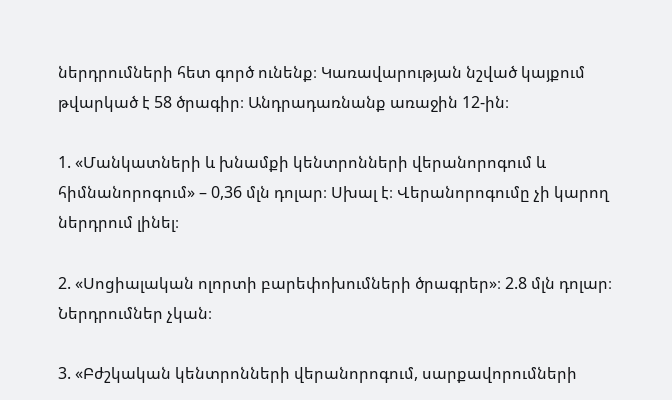ներդրումների հետ գործ ունենք։ Կառավարության նշված կայքում թվարկած է 58 ծրագիր։ Անդրադառնանք առաջին 12-ին։

1. «Մանկատների և խնամքի կենտրոնների վերանորոգում և հիմնանորոգում» – 0,36 մլն դոլար։ Սխալ է։ Վերանորոգումը չի կարող ներդրում լինել։

2. «Սոցիալական ոլորտի բարեփոխումների ծրագրեր»։ 2.8 մլն դոլար։ Ներդրումներ չկան։

3. «Բժշկական կենտրոնների վերանորոգում, սարքավորումների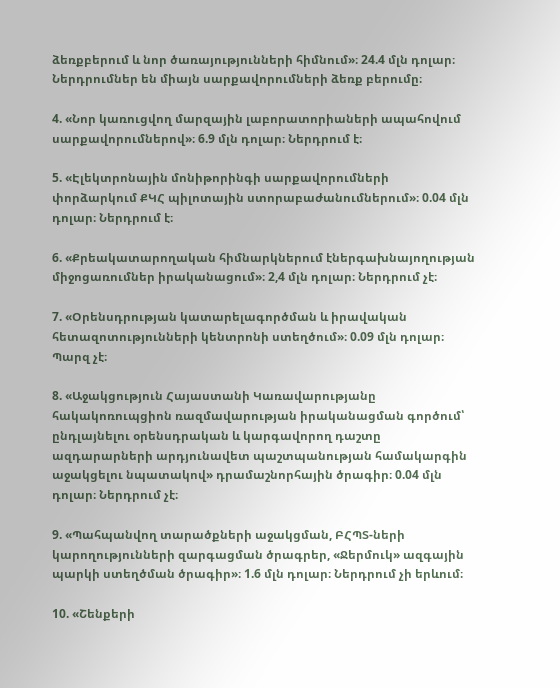ձեռքբերում և նոր ծառայությունների հիմնում»։ 24.4 մլն դոլար։ Ներդրումներ են միայն սարքավորումների ձեռք բերումը։

4. «Նոր կառուցվող մարզային լաբորատորիաների ապահովում սարքավորումներով»։ 6.9 մլն դոլար։ Ներդրում է։

5. «Էլեկտրոնային մոնիթորինգի սարքավորումների փորձարկում ՔԿՀ պիլոտային ստորաբաժանումներում»։ 0.04 մլն դոլար։ Ներդրում է։

6. «Քրեակատարողական հիմնարկներում էներգախնայողության միջոցառումներ իրականացում»։ 2,4 մլն դոլար։ Ներդրում չէ։

7. «Օրենսդրության կատարելագործման և իրավական հետազոտությունների կենտրոնի ստեղծում»։ 0.09 մլն դոլար։ Պարզ չէ։

8. «Աջակցություն Հայաստանի Կառավարությանը հակակոռուպցիոն ռազմավարության իրականացման գործում՝ ընդլայնելու օրենսդրական և կարգավորող դաշտը ազդարարների արդյունավետ պաշտպանության համակարգին աջակցելու նպատակով» դրամաշնորհային ծրագիր։ 0.04 մլն դոլար։ Ներդրում չէ։

9. «Պահպանվող տարածքների աջակցման, ԲՀՊՏ-ների կարողությունների զարգացման ծրագրեր, «Ջերմուկ» ազգային պարկի ստեղծման ծրագիր»։ 1.6 մլն դոլար։ Ներդրում չի երևում։

10. «Շենքերի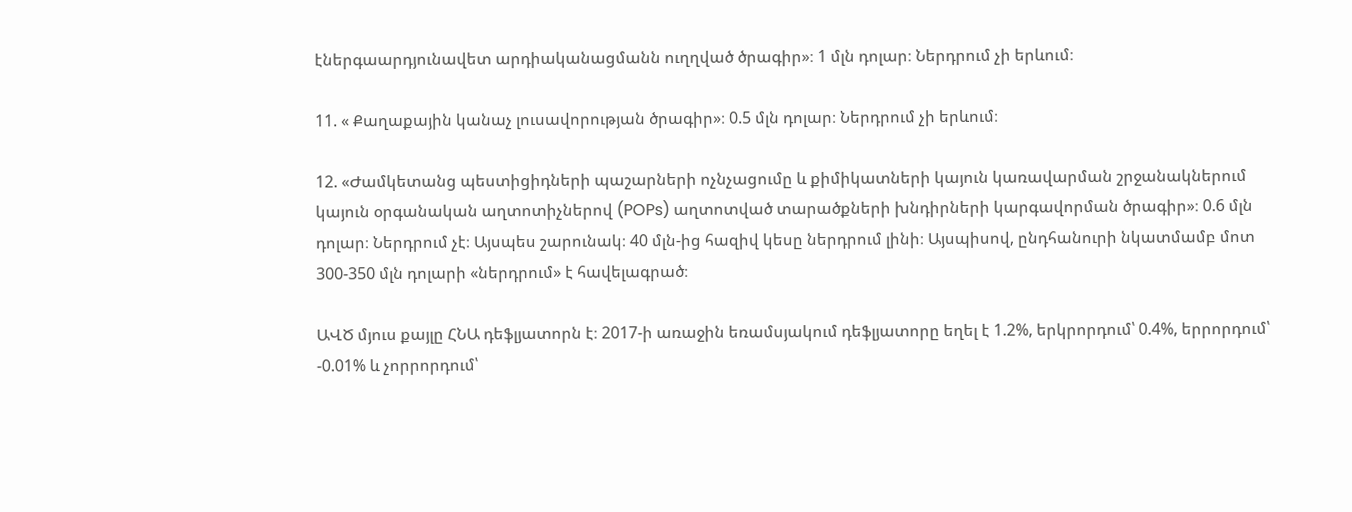էներգաարդյունավետ արդիականացմանն ուղղված ծրագիր»։ 1 մլն դոլար։ Ներդրում չի երևում։

11. « Քաղաքային կանաչ լուսավորության ծրագիր»։ 0.5 մլն դոլար։ Ներդրում չի երևում։

12. «Ժամկետանց պեստիցիդների պաշարների ոչնչացումը և քիմիկատների կայուն կառավարման շրջանակներում կայուն օրգանական աղտոտիչներով (POPs) աղտոտված տարածքների խնդիրների կարգավորման ծրագիր»։ 0.6 մլն դոլար։ Ներդրում չէ։ Այսպես շարունակ։ 40 մլն-ից հազիվ կեսը ներդրում լինի։ Այսպիսով, ընդհանուրի նկատմամբ մոտ 300-350 մլն դոլարի «ներդրում» է հավելագրած։

ԱՎԾ մյուս քայլը ՀՆԱ դեֆլյատորն է։ 2017-ի առաջին եռամսյակում դեֆլյատորը եղել է 1.2%, երկրորդում՝ 0.4%, երրորդում՝ -0.01% և չորրորդում՝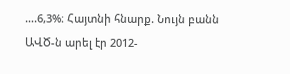….6,3%։ Հայտնի հնարք. Նույն բանն ԱՎԾ-ն արել էր 2012-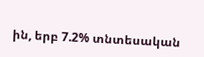ին, երբ 7.2% տնտեսական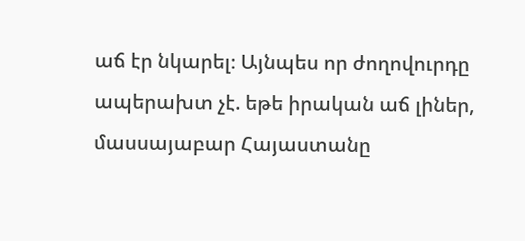աճ էր նկարել։ Այնպես որ ժողովուրդը ապերախտ չէ. եթե իրական աճ լիներ, մասսայաբար Հայաստանը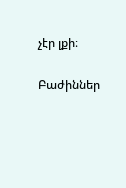չէր լքի։

Բաժիններ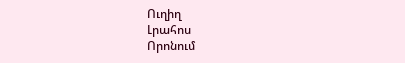Ուղիղ
Լրահոս
Որոնում